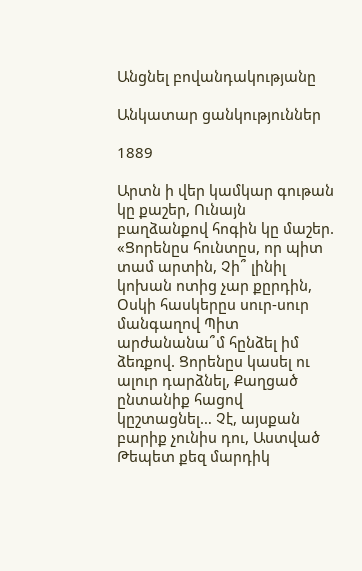Անցնել բովանդակությանը

Անկատար ցանկություններ

1889

Արտն ի վեր կամկար գութան կը քաշեր, Ունայն բաղձանքով հոգին կը մաշեր. «Ցորենըս հունտըս, որ պիտ տամ արտին, Չի՞ լինիլ կոխան ոտից չար քըրդին, Օսկի հասկերըս սուր-սուր մանգաղով Պիտ արժանանա՞մ հընձել իմ ձեռքով. Ցորենըս կասել ու ալուր դարձնել, Քաղցած ընտանիք հացով կըշտացնել… Չէ, այսքան բարիք չունիս դու, Աստված Թեպետ քեզ մարդիկ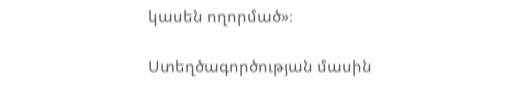կասեն ողորմած»։

Ստեղծագործության մասին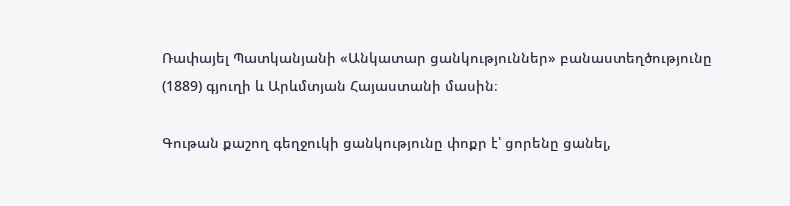Ռափայել Պատկանյանի «Անկատար ցանկություններ» բանաստեղծությունը (1889) գյուղի և Արևմտյան Հայաստանի մասին։

Գութան քաշող գեղջուկի ցանկությունը փոքր է՝ ցորենը ցանել,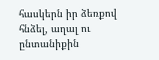հասկերն իր ձեռքով հնձել, աղալ ու ընտանիքին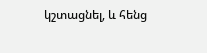կշտացնել, և հենց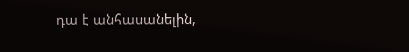դա է անհասանելին,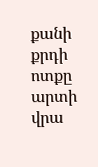քանի քրդի ոտքը արտի վրա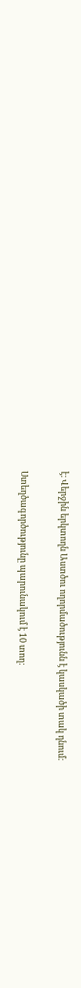է։ Վերջին երկտողն Աստծու ողորմածությունն է կասկածի տակ դնում։

Ստեղծագործությունը պարունակում է 10 տող։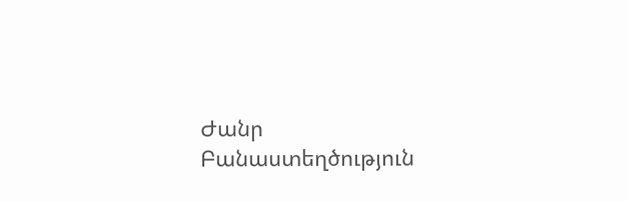Ժանր Բանաստեղծություն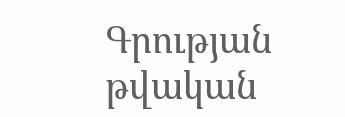Գրության թվական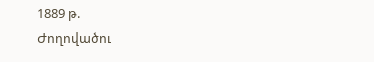1889 թ.
Ժողովածու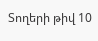Տողերի թիվ 10